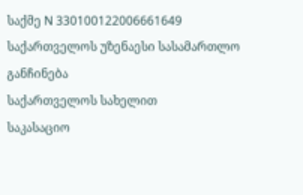საქმე N 330100122006661649
საქართველოს უზენაესი სასამართლო
განჩინება
საქართველოს სახელით
საკასაციო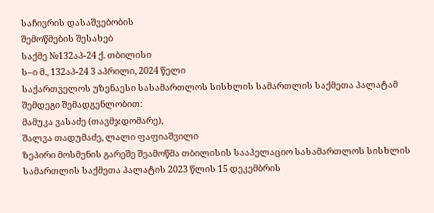საჩივრის დასაშვებობის
შემოწმების შესახებ
საქმე №132აპ-24 ქ. თბილისი
ს–ი მ., 132აპ-24 3 აპრილი, 2024 წელი
საქართველოს უზენაესი სასამართლოს სისხლის სამართლის საქმეთა პალატამ შემდეგი შემადგენლობით:
მამუკა ვასაძე (თავმჯდომარე),
შალვა თადუმაძე, ლალი ფაფიაშვილი
ზეპირი მოსმენის გარეშე შეამოწმა თბილისის სააპელაციო სასამართლოს სისხლის სამართლის საქმეთა პალატის 2023 წლის 15 დეკემბრის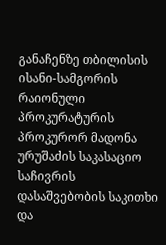განაჩენზე თბილისის ისანი-სამგორის რაიონული პროკურატურის პროკურორ მადონა ურუშაძის საკასაციო საჩივრის დასაშვებობის საკითხი და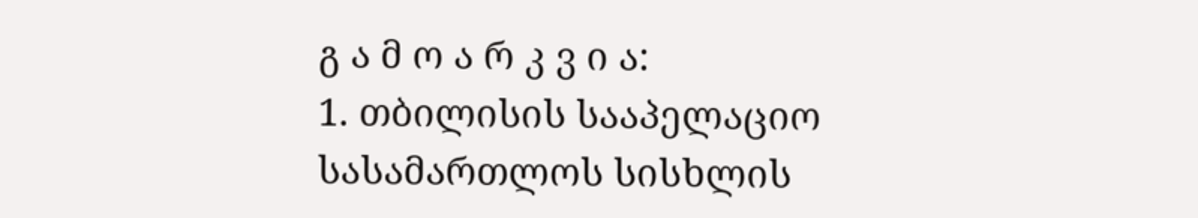გ ა მ ო ა რ კ ვ ი ა:
1. თბილისის სააპელაციო სასამართლოს სისხლის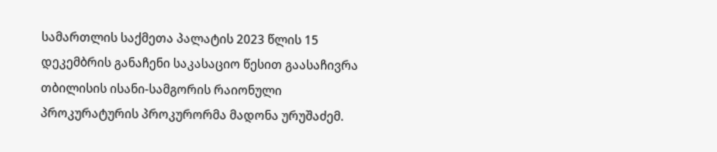სამართლის საქმეთა პალატის 2023 წლის 15 დეკემბრის განაჩენი საკასაციო წესით გაასაჩივრა თბილისის ისანი-სამგორის რაიონული პროკურატურის პროკურორმა მადონა ურუშაძემ.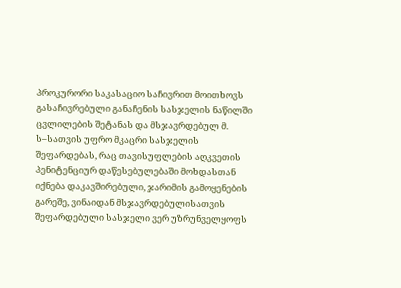პროკურორი საკასაციო საჩივრით მოითხოვს გასაჩივრებული განაჩენის სასჯელის ნაწილში ცვლილების შეტანას და მსჯავრდებულ მ. ს–სათვის უფრო მკაცრი სასჯელის შეფარდებას, რაც თავისუფლების აღკვეთის პენიტენციურ დაწესებულებაში მოხდასთან იქნება დაკავშირებული, ჯარიმის გამოყენების გარეშე, ვინაიდან მსჯავრდებულისათვის შეფარდებული სასჯელი ვერ უზრუნველყოფს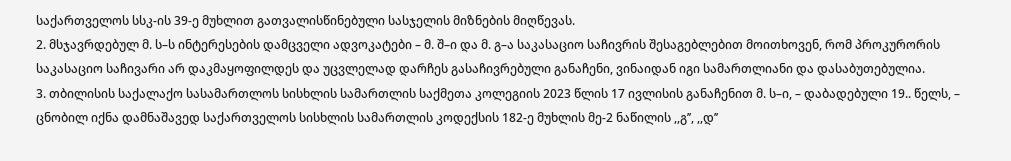საქართველოს სსკ-ის 39-ე მუხლით გათვალისწინებული სასჯელის მიზნების მიღწევას.
2. მსჯავრდებულ მ. ს–ს ინტერესების დამცველი ადვოკატები – მ. შ–ი და მ. გ–ა საკასაციო საჩივრის შესაგებლებით მოითხოვენ, რომ პროკურორის საკასაციო საჩივარი არ დაკმაყოფილდეს და უცვლელად დარჩეს გასაჩივრებული განაჩენი, ვინაიდან იგი სამართლიანი და დასაბუთებულია.
3. თბილისის საქალაქო სასამართლოს სისხლის სამართლის საქმეთა კოლეგიის 2023 წლის 17 ივლისის განაჩენით მ. ს–ი, – დაბადებული 19.. წელს, – ცნობილ იქნა დამნაშავედ საქართველოს სისხლის სამართლის კოდექსის 182-ე მუხლის მე-2 ნაწილის ,,გ’’, ,,დ’’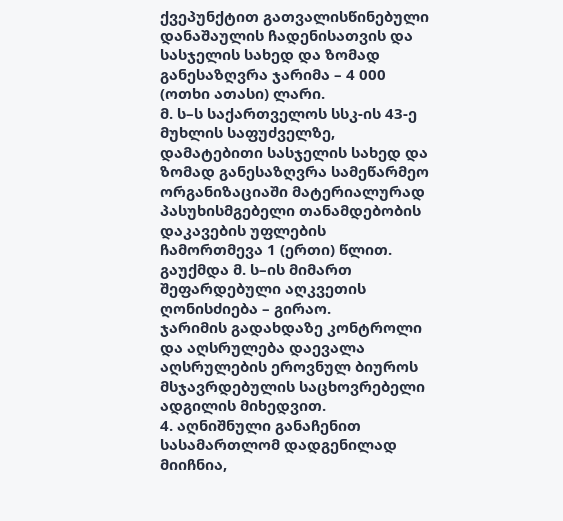ქვეპუნქტით გათვალისწინებული დანაშაულის ჩადენისათვის და სასჯელის სახედ და ზომად განესაზღვრა ჯარიმა – 4 000 (ოთხი ათასი) ლარი.
მ. ს–ს საქართველოს სსკ-ის 43-ე მუხლის საფუძველზე, დამატებითი სასჯელის სახედ და ზომად განესაზღვრა სამეწარმეო ორგანიზაციაში მატერიალურად პასუხისმგებელი თანამდებობის დაკავების უფლების ჩამორთმევა 1 (ერთი) წლით.
გაუქმდა მ. ს–ის მიმართ შეფარდებული აღკვეთის ღონისძიება – გირაო.
ჯარიმის გადახდაზე კონტროლი და აღსრულება დაევალა აღსრულების ეროვნულ ბიუროს მსჯავრდებულის საცხოვრებელი ადგილის მიხედვით.
4. აღნიშნული განაჩენით სასამართლომ დადგენილად მიიჩნია,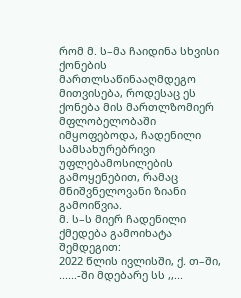რომ მ. ს–მა ჩაიდინა სხვისი ქონების მართლსაწინააღმდეგო მითვისება, როდესაც ეს ქონება მის მართლზომიერ მფლობელობაში იმყოფებოდა, ჩადენილი სამსახურებრივი უფლებამოსილების გამოყენებით, რამაც მნიშვნელოვანი ზიანი გამოიწვია.
მ. ს–ს მიერ ჩადენილი ქმედება გამოიხატა შემდეგით:
2022 წლის ივლისში, ქ. თ–ში, ......-ში მდებარე სს ,,...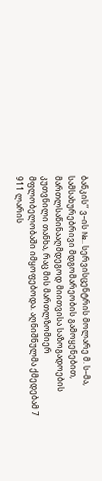ბანკის’’ ვ–ის №.. სერვისცენტრის მოლარე მ. ს–მა, სამსახურებრივი მდგომარეობის გამოყენებით, მართლსაწინააღმდეგოდ მიითვისა საზოგადოების კუთვნილი თანხა, რაც მის მართლზომიერ მფლობელობაში იმყოფებოდა. აღნიშნულმა ქმედებამ 7 911 ლარის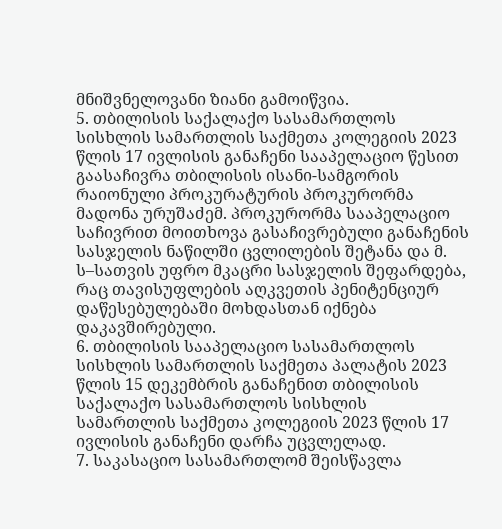მნიშვნელოვანი ზიანი გამოიწვია.
5. თბილისის საქალაქო სასამართლოს სისხლის სამართლის საქმეთა კოლეგიის 2023 წლის 17 ივლისის განაჩენი სააპელაციო წესით გაასაჩივრა თბილისის ისანი-სამგორის რაიონული პროკურატურის პროკურორმა მადონა ურუშაძემ. პროკურორმა სააპელაციო საჩივრით მოითხოვა გასაჩივრებული განაჩენის სასჯელის ნაწილში ცვლილების შეტანა და მ. ს–სათვის უფრო მკაცრი სასჯელის შეფარდება, რაც თავისუფლების აღკვეთის პენიტენციურ დაწესებულებაში მოხდასთან იქნება დაკავშირებული.
6. თბილისის სააპელაციო სასამართლოს სისხლის სამართლის საქმეთა პალატის 2023 წლის 15 დეკემბრის განაჩენით თბილისის საქალაქო სასამართლოს სისხლის სამართლის საქმეთა კოლეგიის 2023 წლის 17 ივლისის განაჩენი დარჩა უცვლელად.
7. საკასაციო სასამართლომ შეისწავლა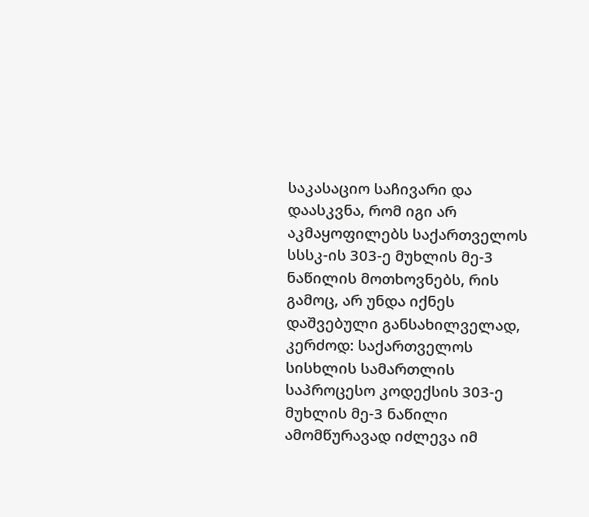საკასაციო საჩივარი და დაასკვნა, რომ იგი არ აკმაყოფილებს საქართველოს სსსკ-ის 303-ე მუხლის მე-3 ნაწილის მოთხოვნებს, რის გამოც, არ უნდა იქნეს დაშვებული განსახილველად, კერძოდ: საქართველოს სისხლის სამართლის საპროცესო კოდექსის 303-ე მუხლის მე-3 ნაწილი ამომწურავად იძლევა იმ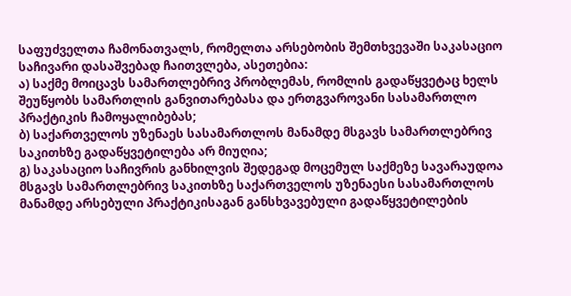საფუძველთა ჩამონათვალს, რომელთა არსებობის შემთხვევაში საკასაციო საჩივარი დასაშვებად ჩაითვლება, ასეთებია:
ა) საქმე მოიცავს სამართლებრივ პრობლემას, რომლის გადაწყვეტაც ხელს შეუწყობს სამართლის განვითარებასა და ერთგვაროვანი სასამართლო პრაქტიკის ჩამოყალიბებას;
ბ) საქართველოს უზენაეს სასამართლოს მანამდე მსგავს სამართლებრივ საკითხზე გადაწყვეტილება არ მიუღია;
გ) საკასაციო საჩივრის განხილვის შედეგად მოცემულ საქმეზე სავარაუდოა მსგავს სამართლებრივ საკითხზე საქართველოს უზენაესი სასამართლოს მანამდე არსებული პრაქტიკისაგან განსხვავებული გადაწყვეტილების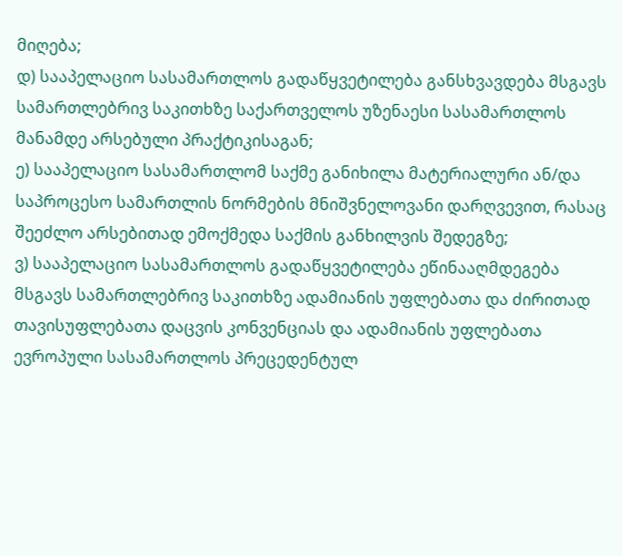მიღება;
დ) სააპელაციო სასამართლოს გადაწყვეტილება განსხვავდება მსგავს სამართლებრივ საკითხზე საქართველოს უზენაესი სასამართლოს მანამდე არსებული პრაქტიკისაგან;
ე) სააპელაციო სასამართლომ საქმე განიხილა მატერიალური ან/და საპროცესო სამართლის ნორმების მნიშვნელოვანი დარღვევით, რასაც შეეძლო არსებითად ემოქმედა საქმის განხილვის შედეგზე;
ვ) სააპელაციო სასამართლოს გადაწყვეტილება ეწინააღმდეგება მსგავს სამართლებრივ საკითხზე ადამიანის უფლებათა და ძირითად თავისუფლებათა დაცვის კონვენციას და ადამიანის უფლებათა ევროპული სასამართლოს პრეცედენტულ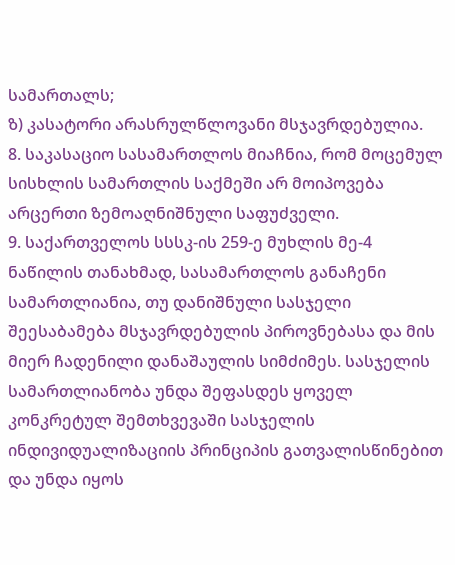სამართალს;
ზ) კასატორი არასრულწლოვანი მსჯავრდებულია.
8. საკასაციო სასამართლოს მიაჩნია, რომ მოცემულ სისხლის სამართლის საქმეში არ მოიპოვება არცერთი ზემოაღნიშნული საფუძველი.
9. საქართველოს სსსკ-ის 259-ე მუხლის მე-4 ნაწილის თანახმად, სასამართლოს განაჩენი სამართლიანია, თუ დანიშნული სასჯელი შეესაბამება მსჯავრდებულის პიროვნებასა და მის მიერ ჩადენილი დანაშაულის სიმძიმეს. სასჯელის სამართლიანობა უნდა შეფასდეს ყოველ კონკრეტულ შემთხვევაში სასჯელის ინდივიდუალიზაციის პრინციპის გათვალისწინებით და უნდა იყოს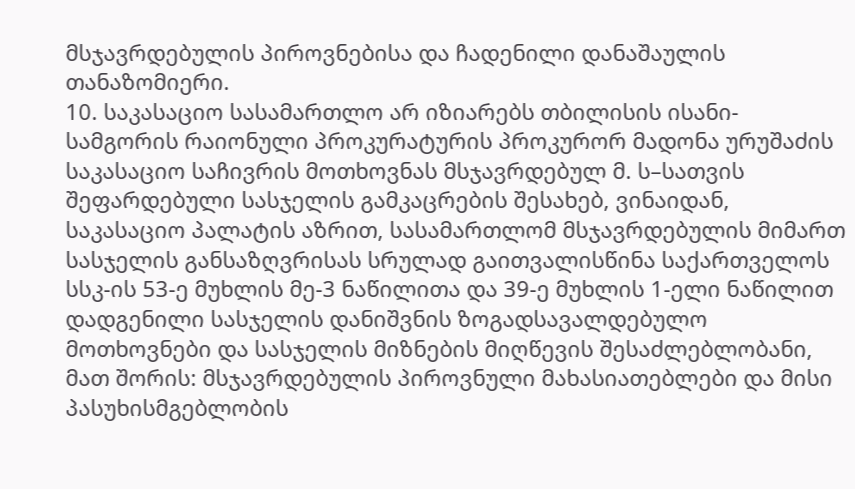მსჯავრდებულის პიროვნებისა და ჩადენილი დანაშაულის თანაზომიერი.
10. საკასაციო სასამართლო არ იზიარებს თბილისის ისანი-სამგორის რაიონული პროკურატურის პროკურორ მადონა ურუშაძის საკასაციო საჩივრის მოთხოვნას მსჯავრდებულ მ. ს–სათვის შეფარდებული სასჯელის გამკაცრების შესახებ, ვინაიდან, საკასაციო პალატის აზრით, სასამართლომ მსჯავრდებულის მიმართ სასჯელის განსაზღვრისას სრულად გაითვალისწინა საქართველოს სსკ-ის 53-ე მუხლის მე-3 ნაწილითა და 39-ე მუხლის 1-ელი ნაწილით დადგენილი სასჯელის დანიშვნის ზოგადსავალდებულო მოთხოვნები და სასჯელის მიზნების მიღწევის შესაძლებლობანი, მათ შორის: მსჯავრდებულის პიროვნული მახასიათებლები და მისი პასუხისმგებლობის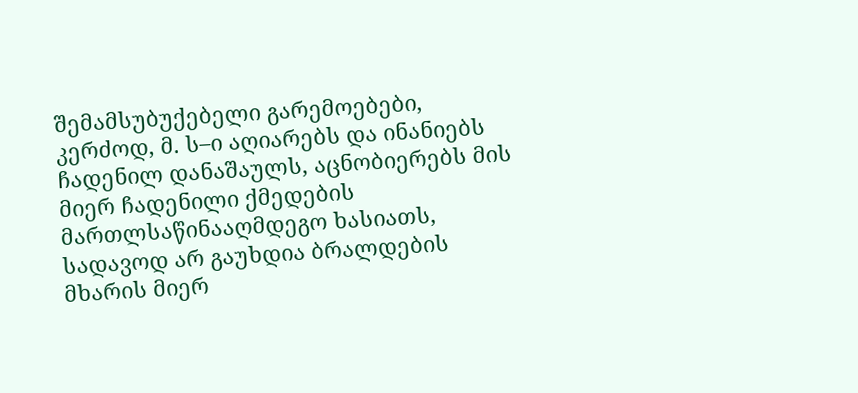შემამსუბუქებელი გარემოებები, კერძოდ, მ. ს–ი აღიარებს და ინანიებს ჩადენილ დანაშაულს, აცნობიერებს მის მიერ ჩადენილი ქმედების მართლსაწინააღმდეგო ხასიათს, სადავოდ არ გაუხდია ბრალდების მხარის მიერ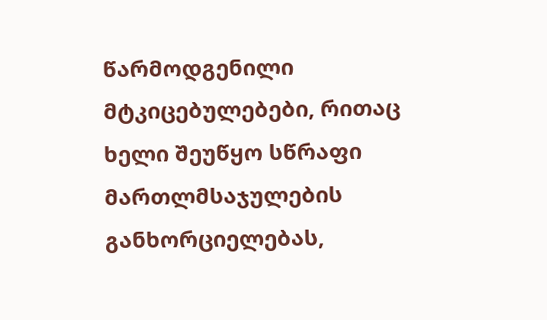წარმოდგენილი მტკიცებულებები, რითაც ხელი შეუწყო სწრაფი მართლმსაჯულების განხორციელებას,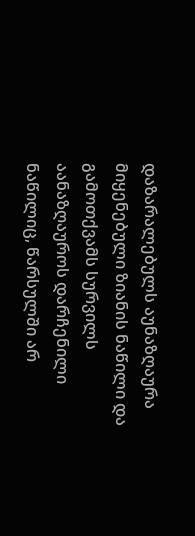დაზარალებულს აუნაზღაურა მიყენებული ზიანის ნაწილი და გამოთქვამს სურვილს აანაზღაუროს დარჩენილი ნაწილიც, წარსულში არ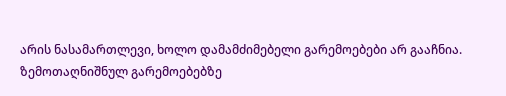არის ნასამართლევი, ხოლო დამამძიმებელი გარემოებები არ გააჩნია. ზემოთაღნიშნულ გარემოებებზე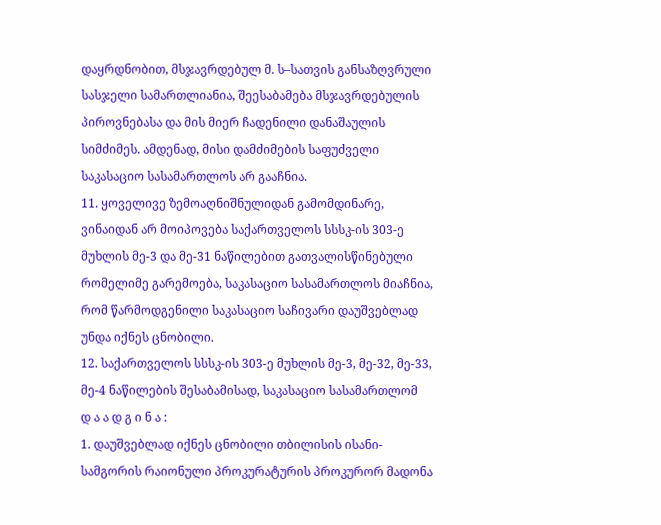დაყრდნობით, მსჯავრდებულ მ. ს–სათვის განსაზღვრული სასჯელი სამართლიანია, შეესაბამება მსჯავრდებულის პიროვნებასა და მის მიერ ჩადენილი დანაშაულის სიმძიმეს. ამდენად, მისი დამძიმების საფუძველი საკასაციო სასამართლოს არ გააჩნია.
11. ყოველივე ზემოაღნიშნულიდან გამომდინარე, ვინაიდან არ მოიპოვება საქართველოს სსსკ-ის 303-ე მუხლის მე-3 და მე-31 ნაწილებით გათვალისწინებული რომელიმე გარემოება, საკასაციო სასამართლოს მიაჩნია, რომ წარმოდგენილი საკასაციო საჩივარი დაუშვებლად უნდა იქნეს ცნობილი.
12. საქართველოს სსსკ-ის 303-ე მუხლის მე-3, მე-32, მე-33, მე-4 ნაწილების შესაბამისად, საკასაციო სასამართლომ
დ ა ა დ გ ი ნ ა :
1. დაუშვებლად იქნეს ცნობილი თბილისის ისანი-სამგორის რაიონული პროკურატურის პროკურორ მადონა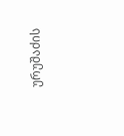ურუშაძის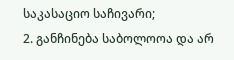საკასაციო საჩივარი;
2. განჩინება საბოლოოა და არ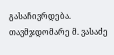გასაჩივრდება.
თავმჯდომარე მ. ვასაძე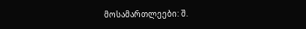მოსამართლეები: შ.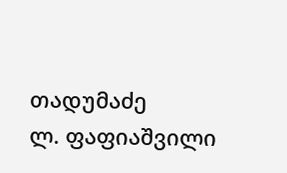თადუმაძე
ლ. ფაფიაშვილი